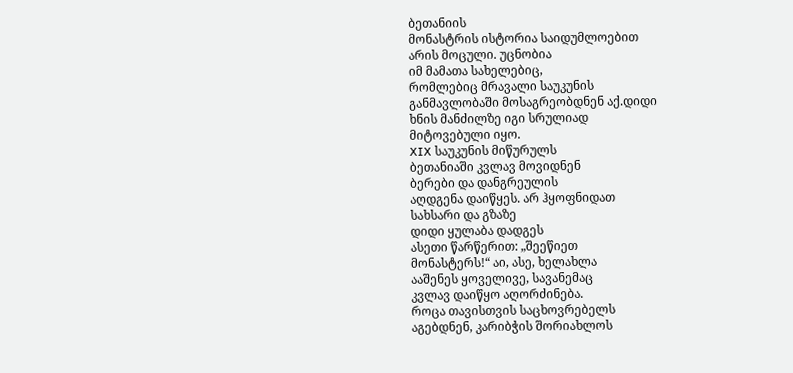ბეთანიის
მონასტრის ისტორია საიდუმლოებით
არის მოცული. უცნობია
იმ მამათა სახელებიც,
რომლებიც მრავალი საუკუნის
განმავლობაში მოსაგრეობდნენ აქ.დიდი
ხნის მანძილზე იგი სრულიად
მიტოვებული იყო.
XIX საუკუნის მიწურულს
ბეთანიაში კვლავ მოვიდნენ
ბერები და დანგრეულის
აღდგენა დაიწყეს. არ ჰყოფნიდათ
სახსარი და გზაზე
დიდი ყულაბა დადგეს
ასეთი წარწერით: „შეეწიეთ
მონასტერს!“ აი, ასე, ხელახლა
ააშენეს ყოველივე, სავანემაც
კვლავ დაიწყო აღორძინება.
როცა თავისთვის საცხოვრებელს
აგებდნენ, კარიბჭის შორიახლოს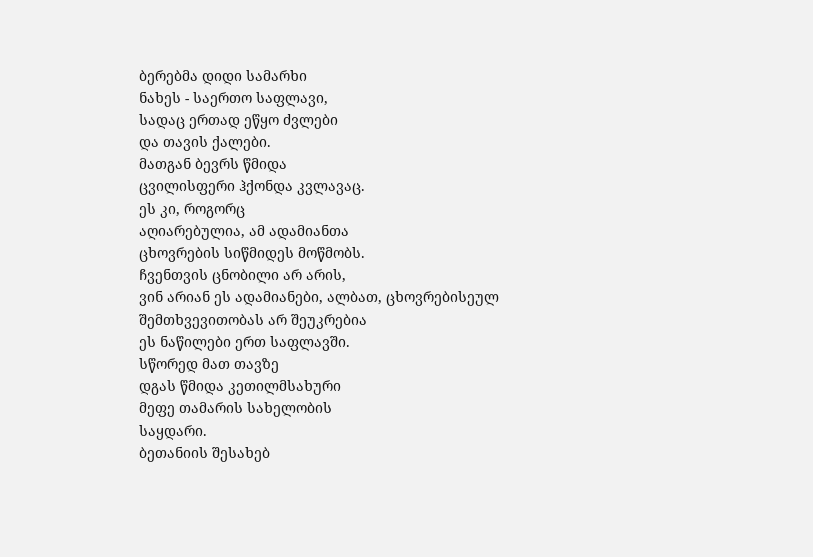ბერებმა დიდი სამარხი
ნახეს - საერთო საფლავი,
სადაც ერთად ეწყო ძვლები
და თავის ქალები.
მათგან ბევრს წმიდა
ცვილისფერი ჰქონდა კვლავაც.
ეს კი, როგორც
აღიარებულია, ამ ადამიანთა
ცხოვრების სიწმიდეს მოწმობს.
ჩვენთვის ცნობილი არ არის,
ვინ არიან ეს ადამიანები, ალბათ, ცხოვრებისეულ
შემთხვევითობას არ შეუკრებია
ეს ნაწილები ერთ საფლავში.
სწორედ მათ თავზე
დგას წმიდა კეთილმსახური
მეფე თამარის სახელობის
საყდარი.
ბეთანიის შესახებ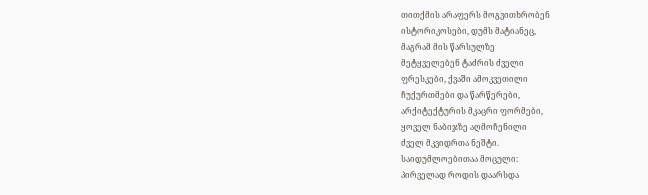თითქმის არაფერს მოგვითხრობენ
ისტორიკოსები, დუმს მატიანეც,
მაგრამ მის წარსულზე
მეტყველებენ ტაძრის ძველი
ფრესკები, ქვაში ამოკვეთილი
ჩუქურთმები და წარწერები,
არქიტექტურის მკაცრი ფორმები,
ყოველ ნაბიჯზე აღმოჩენილი
ძველ მკვიდრთა ნეშტი.
საიდუმლოებითაა მოცული:
პირველად როდის დაარსდა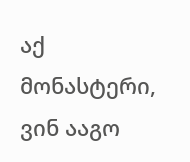აქ მონასტერი, ვინ ააგო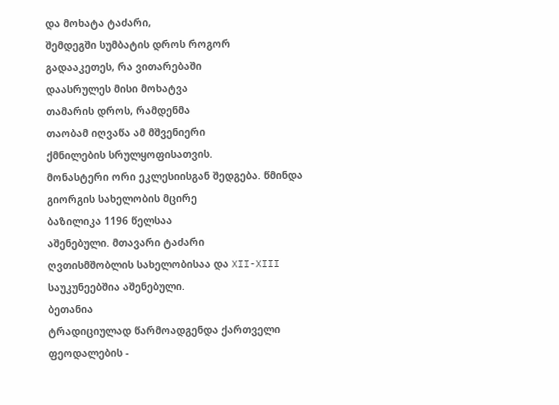და მოხატა ტაძარი,
შემდეგში სუმბატის დროს როგორ
გადააკეთეს, რა ვითარებაში
დაასრულეს მისი მოხატვა
თამარის დროს, რამდენმა
თაობამ იღვაწა ამ მშვენიერი
ქმნილების სრულყოფისათვის.
მონასტერი ორი ეკლესიისგან შედგება. წმინდა
გიორგის სახელობის მცირე
ბაზილიკა 1196 წელსაა
აშენებული. მთავარი ტაძარი
ღვთისმშობლის სახელობისაა და XII-XIII საუკუნეებშია აშენებული.
ბეთანია
ტრადიციულად წარმოადგენდა ქართველი
ფეოდალების -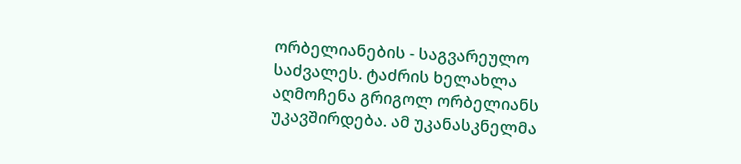ორბელიანების - საგვარეულო
საძვალეს. ტაძრის ხელახლა
აღმოჩენა გრიგოლ ორბელიანს
უკავშირდება. ამ უკანასკნელმა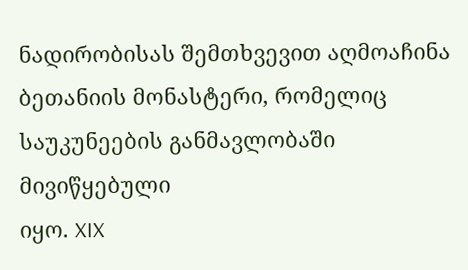ნადირობისას შემთხვევით აღმოაჩინა
ბეთანიის მონასტერი, რომელიც
საუკუნეების განმავლობაში მივიწყებული
იყო. XIX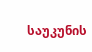საუკუნის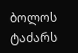ბოლოს ტაძარს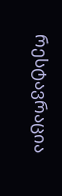რესტავრაცია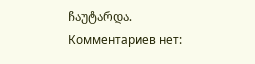ჩაუტარდა.
Комментариев нет: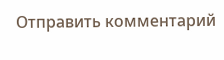Отправить комментарий